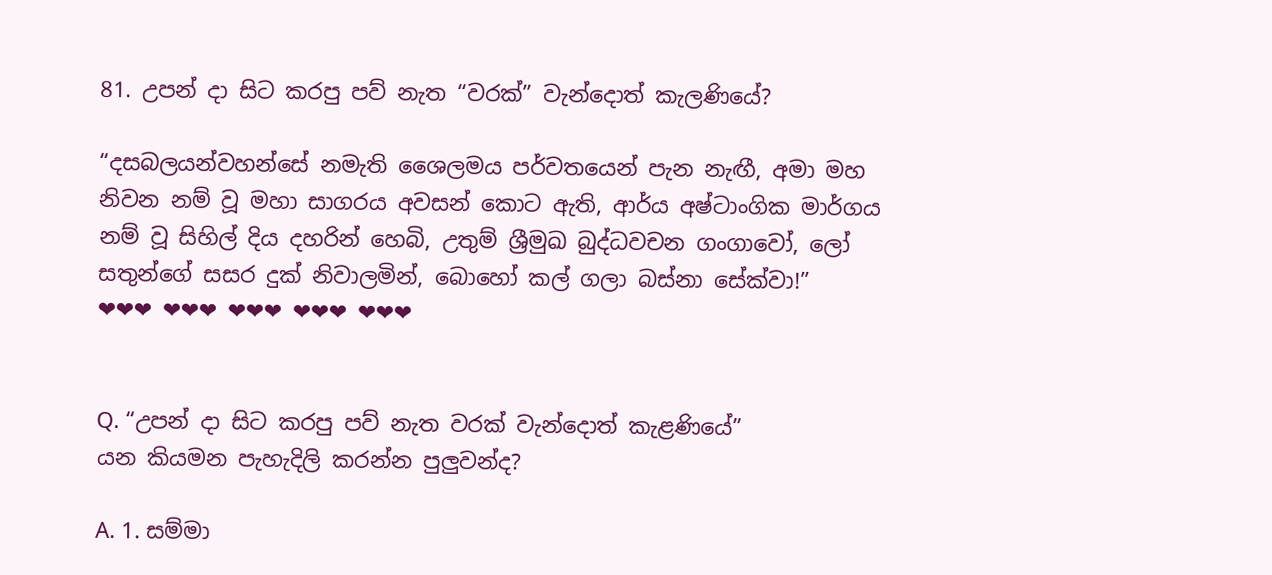81. උපන් දා සිට කරපු පව් නැත “වරක්” වැන්දොත් කැලණියේ?

“දසබලයන්වහන්සේ නමැති ශෛලමය පර්වතයෙන් පැන නැඟී, අමා මහ නිවන නම් වූ මහා සාගරය අවසන් කොට ඇති, ආර්ය අෂ්ටාංගික මාර්ගය නම් වූ සිහිල් දිය දහරින් හෙබි, උතුම් ශ්‍රීමුඛ බුද්ධවචන ගංගාවෝ, ලෝ සතුන්ගේ සසර දුක් නිවාලමින්, බොහෝ කල් ගලා බස්නා සේක්වා!”
❤❤❤ ❤❤❤ ❤❤❤ ❤❤❤ ❤❤❤


Q. “උපන් දා සිට කරපු පව් නැත වරක් වැන්දොත් කැළණියේ”
යන කියමන පැහැදිලි කරන්න පුලුවන්ද?

A. 1. සම්මා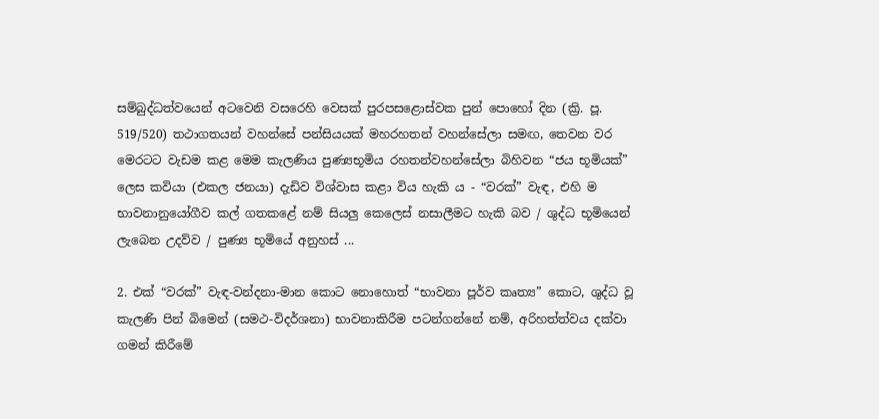සම්බුද්ධත්වයෙන් අටවෙනි වසරෙහි වෙසක් පුරපසළොස්වක පුන් පොහෝ දින (ක්‍රි. පූ. 519/520) තථාගතයන් වහන්සේ පන්සියයක් මහරහතන් වහන්සේලා සමඟ, තෙවන වර මෙරටට වැඩම කළ මෙම කැලණිය පුණ්‍යභූමිය රහතන්වහන්සේලා බිහිවන “ජය භූමියක්” ලෙස කවියා (එකල ජනයා) දැඩිව විශ්වාස කළා විය හැකි ය - “වරක්” වැඳ, එහි ම භාවනානුයෝගීව කල් ගතකළේ නම් සියලු කෙලෙස් නසාලීමට හැකි බව / ශුද්ධ භූමියෙන් ලැබෙන උදව්ව / පුණ්‍ය භූමියේ අනුහස් ...

2. එක් “වරක්” වැඳ-වන්දනා-මාන කොට නොහොත් “භාවනා පූර්ව කෘත්‍ය” කොට, ශුද්ධ වූ කැලණි පින් බිමෙන් (සමථ-විදර්ශනා) භාවනාකිරීම පටන්ගන්නේ නම්, අරිහත්ත්වය දක්වා ගමන් කිරීමේ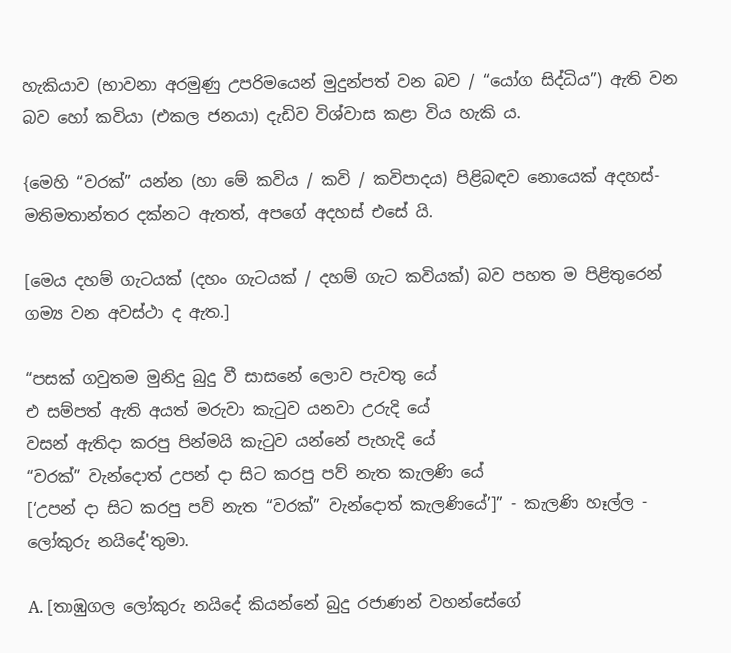හැකියාව (භාවනා අරමුණු උපරිමයෙන් මුදුන්පත් වන බව / “යෝග සිද්ධිය”) ඇති වන බව හෝ කවියා (එකල ජනයා) දැඩිව විශ්වාස කළා විය හැකි ය.

{මෙහි “වරක්” යන්න (හා මේ කවිය / කවි / කවිපාදය) පිළිබඳව නොයෙක් අදහස්-මතිමතාන්තර දක්නට ඇතත්, අපගේ අදහස් එසේ යි.

[මෙය දහම් ගැටයක් (දහං ගැටයක් / දහම් ගැට කවියක්) බව පහත ම පිළිතුරෙන් ගම්‍ය වන අවස්ථා ද ඇත.]

“පසක් ගවුතම මුනිදු බුදු වී සාසනේ ලොව පැවතු යේ
එ සම්පත් ඇති අයත් මරුවා කැටුව යනවා උරුදි යේ
වසන් ඇතිදා කරපු පින්මයි කැටුව යන්නේ පැහැදි යේ
“වරක්” වැන්දොත් උපන් දා සිට කරපු පව් නැත කැලණි යේ
[‘උපන් දා සිට කරපු පව් නැත “වරක්” වැන්දොත් කැලණියේ’]” - කැලණි හෑල්ල - ලෝකුරු නයිදේ'තුමා.

A. [තාඹුගල ලෝකුරු නයිදේ කියන්නේ බුදු රජාණන් වහන්සේගේ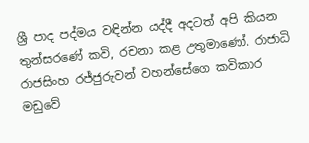ශ්‍රී පාද පද්මය වඳින්න යද්දී අදටත් අපි කියන තුන්සරණේ කවි, රචනා කළ උතුමාණෝ. රාජාධි රාජසිංහ රජ්ජුරුවන් වහන්සේගෙ කවිකාර මඩුවේ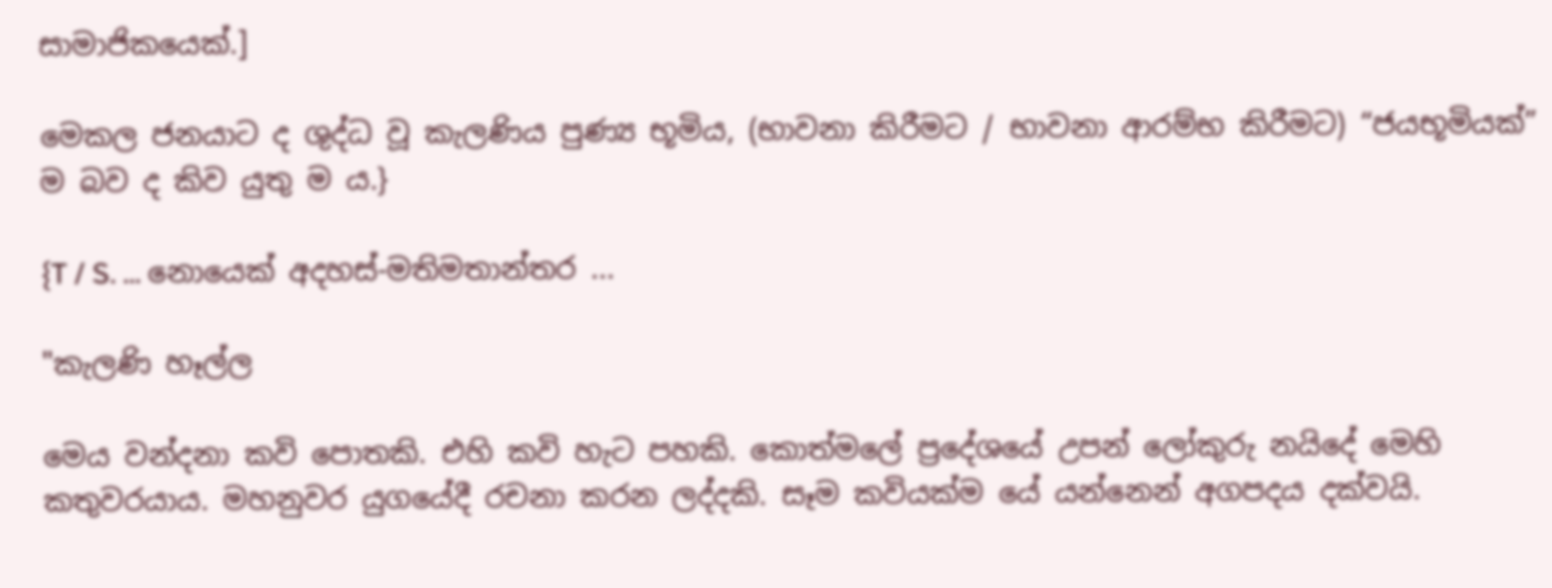සාමාජිකයෙක්.]

මෙකල ජනයාට ද ශුද්ධ වූ කැලණිය පුණ්‍ය භූමිය, (භාවනා කිරීමට / භාවනා ආරම්භ කිරීමට) “ජයභූමියක්” ම බව ද කිව යුතු ම ය.}

{T / S. ... නොයෙක් අදහස්-මතිමතාන්තර ...

"කැලණි හෑල්ල

මෙය වන්දනා කවි පොතකි. එහි කවි හැට පහකි. කොත්මලේ ප්‍රදේශයේ උපන් ලෝකුරු නයිදේ මෙහි කතුවරයාය. මහනුවර යුගයේදී රචනා කරන ලද්දකි. සෑම කවියක්ම යේ යන්නෙන් අගපදය දක්වයි.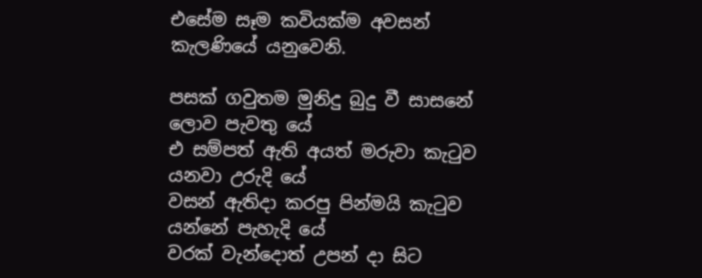එසේම සෑම කවියක්ම අවසන් කැලණියේ යනුවෙනි.

පසක් ගවුතම මුනිදු බුදු වී සාසනේ ලොව පැවතු යේ
එ සම්පත් ඇති අයත් මරුවා කැටුව යනවා උරුදි යේ
වසන් ඇතිදා කරපු පින්මයි කැටුව යන්නේ පැහැදි යේ
වරක් වැන්දොත් උපන් දා සිට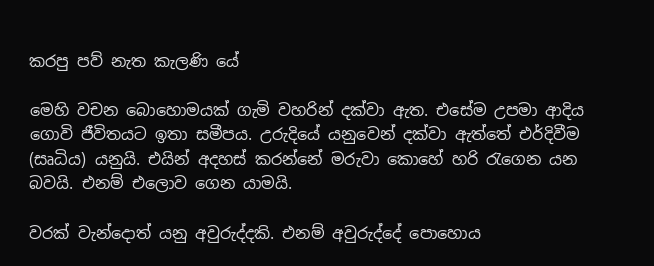කරපු පව් නැත කැලණි යේ

මෙහි වචන බොහොමයක් ගැමි වහරින් දක්වා ඇත. එසේම උපමා ආදිය ගොවි ජීවිතයට ඉතා සමීපය. උරුදියේ යනුවෙන් දක්වා ඇත්තේ එර්දිවීම (සෘධිය) යනුයි. එයින් අදහස් කරන්නේ මරුවා කොහේ හරි රැගෙන යන බවයි. එනම් එලොව ගෙන යාමයි.

වරක් වැන්දොත් යනු අවුරුද්දකි. එනම් අවුරුද්දේ පොහොය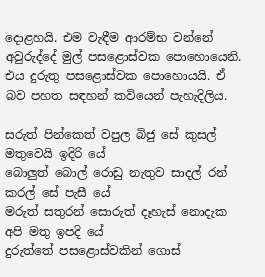දොළහයි. එම වැඳීම ආරම්භ වන්නේ අවුරුද්දේ මුල් පසළොස්වක පොහොයෙනි. එය දුරුතු පසළොස්වක පොහොයයි. ඒ බව පහත සඳහන් කවියෙන් පැහැදිලිය.

සරුත් පින්කෙත් වපුල බිජු සේ කුසල් මතුවෙයි ඉදිරි යේ
බොලුත් බොල් රොඩු නැතුව සාදල් රන් කරල් සේ පැසී යේ
මරුත් සතුරන් සොරුත් දෑහැස් නොදැක අපි මතු ඉපදි යේ
දුරුත්තේ පසළොස්වකින් ගොස්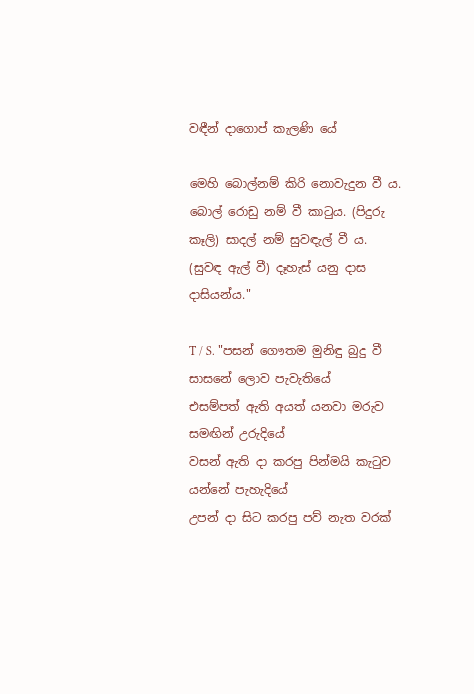වඳීන් දාගොප් කැලණි යේ

මෙහි බොල්නම් කිරි නොවැදුන වී ය. බොල් රොඩු නම් වී කාටුය. (පිදුරු කෑලි) සාදල් නම් සුවඳැල් වී ය. (සුවඳ ඇල් වී) දෑහැස් යනු දාස දාසියන්ය."

T / S. "පසන් ගෞතම මුනිඳු බුදු වී සාසනේ ලොව පැවැතියේ
එසම්පත් ඇති අයත් යනවා මරුව සමඟින් උරුදියේ
වසන් ඇති දා කරපු පින්මයි කැටුව යන්නේ පැහැදියේ
උපන් දා සිට කරපු පව් නැත වරක්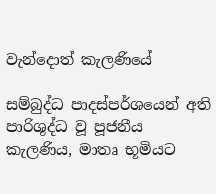වැන්දොත් කැලණියේ

සම්බුද්ධ පාදස්පර්ශයෙන් අති පාරිශුද්ධ වූ පූජනීය කැලණිය, මාතෘ භූමියට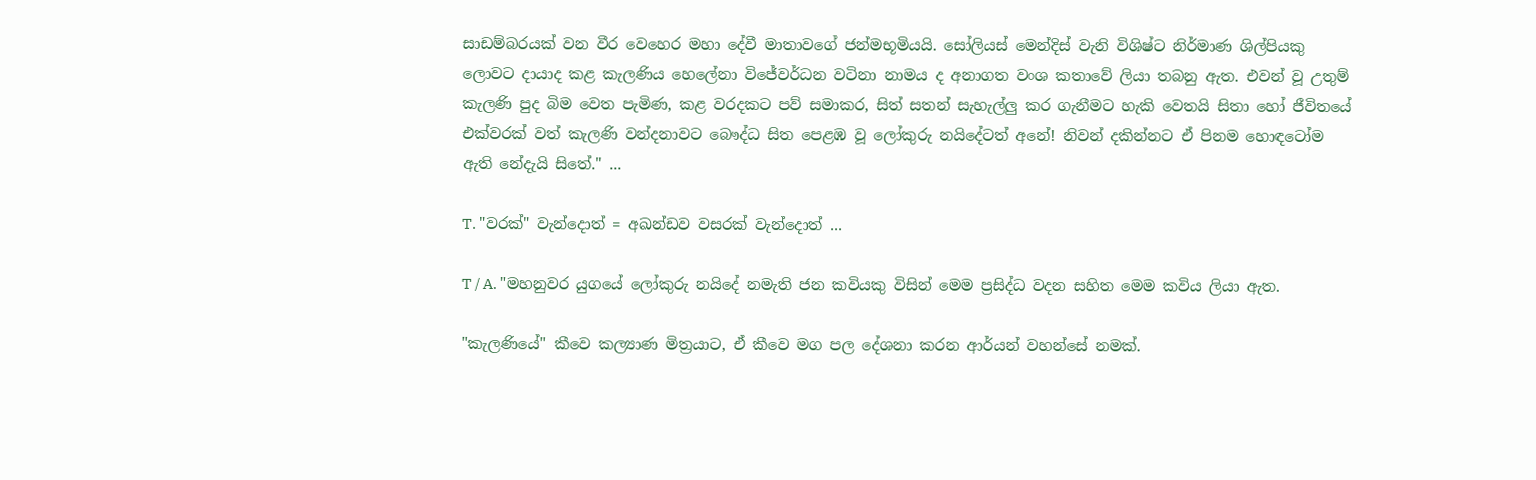සාඩම්බරයක් වන වීර වෙහෙර මහා දේවී මාතාවගේ ජන්මභූමියයි. සෝලියස් මෙන්දිස් වැනි විශිෂ්ට නිර්මාණ ශිල්පියකු ලොවට දායාද කළ කැලණිය හෙලේනා විජේවර්ධන වටිනා නාමය ද අනාගත වංශ කතාවේ ලියා තබනු ඇත. එවන් වූ උතුම් කැලණි පුද බිම වෙත පැමිණ, කළ වරදකට පව් සමාකර, සිත් සතන් සැහැල්ලු කර ගැනීමට හැකි වෙතයි සිතා හෝ ජීවිතයේ එක්වරක් වත් කැලණි වන්දනාවට බෞද්ධ සිත පෙළඹ වූ ලෝකුරු නයිදේටත් අනේ! නිවන් දකින්නට ඒ පිනම හොඳටෝම ඇති නේදැයි සිතේ." ...

T. "වරක්" වැන්දොත් = අඛන්ඩව වසරක් වැන්දොත් ...

T / A. "මහනුවර යුගයේ ලෝකුරු නයිදේ නමැති ජන කවියකු විසින් මෙම ප්‍රසිද්ධ වදන සහිත මෙම කවිය ලියා ඇත.

"කැලණියේ" කීවෙ කල්‍යාණ මිත්‍රයාට, ඒ කීවෙ මග පල දේශනා කරන ආර්යන් වහන්සේ නමක්.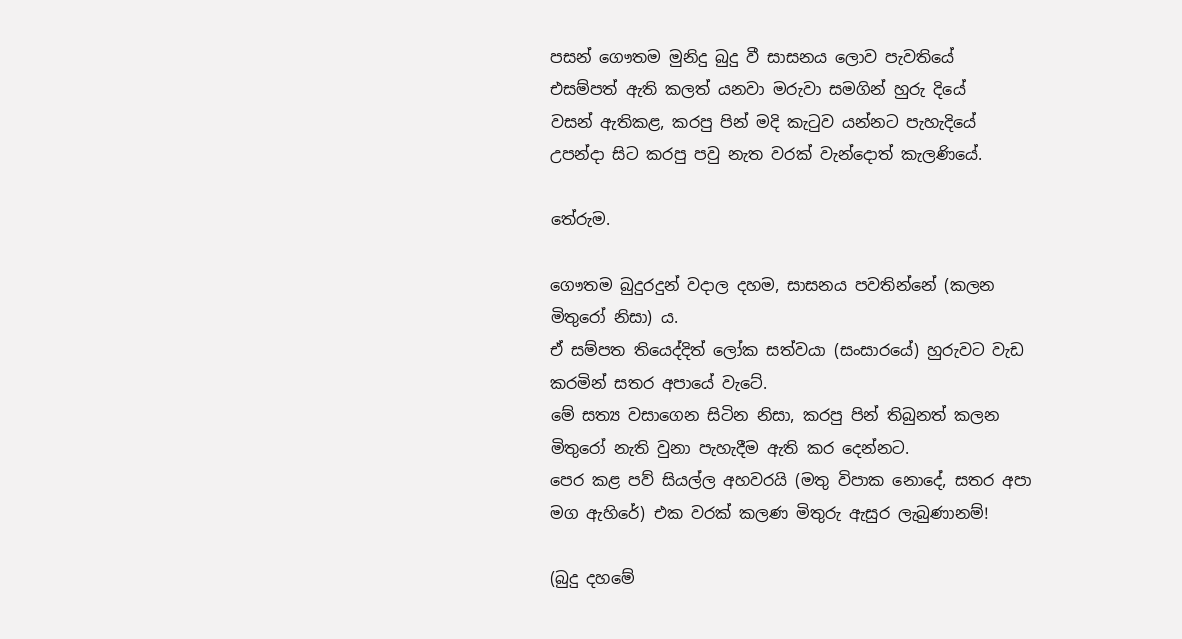පසන් ගෞතම මුනිදු බුදු වී සාසනය ලොව පැවතියේ
එසම්පත් ඇති කලත් යනවා මරුවා සමගින් හුරු දියේ
වසන් ඇතිකළ, කරපු පින් මදි කැටුව යන්නට පැහැදියේ
උපන්දා සිට කරපු පවු නැත වරක් වැන්දොත් කැලණියේ.

තේරුම.

ගෞතම බුදුරදුන් වදාල දහම, සාසනය පවතින්නේ (කලන මිතුරෝ නිසා) ය.
ඒ සම්පත තියෙද්දිත් ලෝක සත්වයා (සංසාරයේ) හුරුවට වැඩ කරමින් සතර අපායේ වැටේ.
මේ සත්‍ය වසාගෙන සිටින නිසා, කරපු පින් තිබුනත් කලන මිතුරෝ නැති වුනා පැහැදීම ඇති කර දෙන්නට.
පෙර කළ පව් සියල්ල අහවරයි (මතු විපාක නොදේ, සතර අපා මග ඇහිරේ) එක වරක් කලණ මිතුරු ඇසුර ලැබුණානම්!

(බුදු දහමේ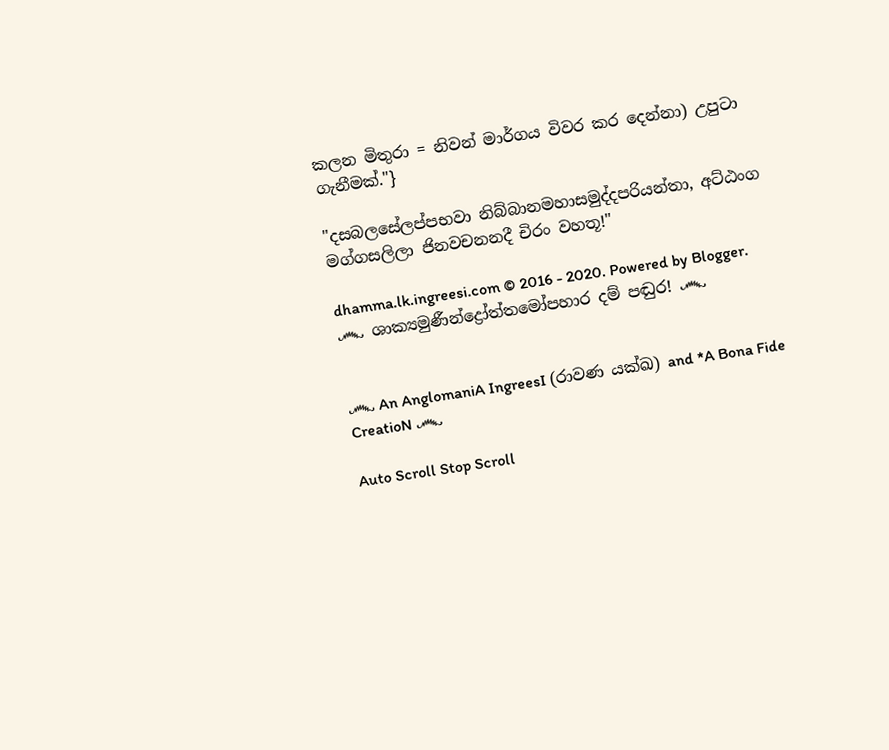කලන මිතුරා = නිවන් මාර්ගය විවර කර දෙන්නා) උපුටා ගැනීමක්."}

"දසබලසේලප්පභවා නිබ්බානමහාසමුද්දපරියන්තා, අට්ඨංග මග්ගසලිලා ජිනවචනනදී චිරං වහතූ!"

dhamma.lk.ingreesi.com © 2016 - 2020. Powered by Blogger.
෴ ශාක්‍යමුණීන්ද්‍රෝත්තමෝපහාර දම් පඬුර! ෴


෴ An AnglomaniA IngreesI (රාවණ යක්ඛ) and *A Bona Fide CreatioN ෴

Auto Scroll Stop Scroll